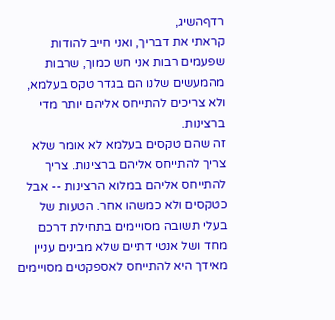רדףהשיג,
קראתי את דבריך, ואני חייב להודות שפעמים רבות אני חש כמוך, שרבות מהמעשים שלנו הם בגדר טקס בעלמא, ולא צריכים להתייחס אליהם יותר מדי ברצינות.
זה שהם טקסים בעלמא לא אומר שלא צריך להתייחס אליהם ברצינות. צריך להתייחס אליהם במלוא הרצינות -- אבל כטקסים ולא כמשהו אחר. הטעות של בעלי תשובה מסויימים בתחילת דרכם מחד ושל אנטי דתיים שלא מבינים עניין מאידך היא להתייחס לאספקטים מסויימים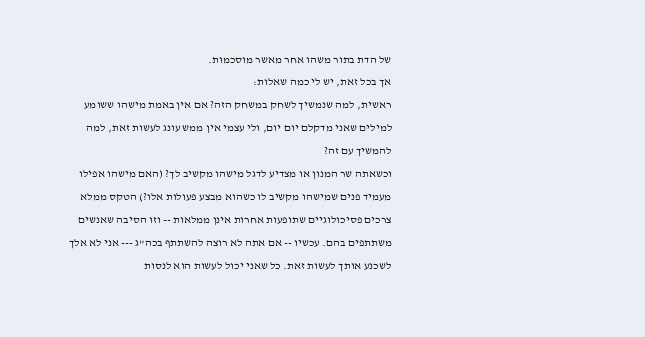של הדת בתור משהו אחר מאשר מוסכמות.
אך בכל זאת, יש לי כמה שאלות:
ראשית, למה שנמשיך לשחק במשחק הזה? אם אין באמת מישהו ששומע למילים שאני מדקלם יום יום, ולי עצמי אין ממש עונג לעשות זאת, למה להמשיך עם זה?
וכשאתה שר המנון או מצדיע לדגל מישהו מקשיב לך? (האם מישהו אפילו מעמיד פנים שמישהו מקשיב לו כשהוא מבצע פעולות אלו?) הטקס ממלא צרכים פסיכולוגיים שתופעות אחרות אינן ממלאות -- וזו הסיבה שאנשים משתתפים בהם. עכשיו -- אם אתה לא רוצה להשתתף בכה"ג --- אני לא אלך לשכנע אותך לעשות זאת. כל שאני יכול לעשות הוא לנסות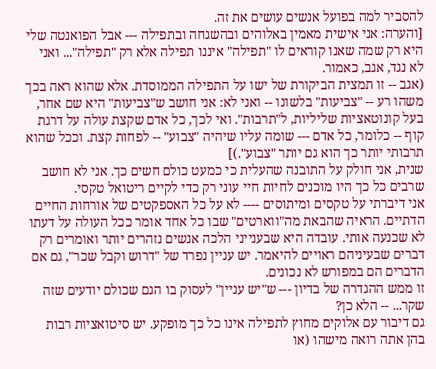להסביר למה בפועל אנשים עושים את זה.
[והערה: אני אישית מאמין באלוהים ובהשגחה ובתפילה --- אבל הפואנטה שלי היא רק שמה שאנו קוראים לו "תפילה" איננו תפילה אלא רק "תפילה"... ואני לא נגד, אגב, כאמור.
(אגב -- זו תמצית הביקורת של ישו על התפילה הממוסדת. אלא שהוא ראה בכך משהו רע -- "צביעות" בלשונו -- ואני לא: אני חושב ש"צביעות" היא שם אחר, בעל קונוטאציות שליליות, ל"תרבות". ואי לכך, כל אדם שקצת עולה על דרגת קוף -- כלומר, כל אדם --- שומה עליו שיהיה "צבוע" -- לפחות קצת. וככל שהוא תרבותי יותר כך הוא גם יותר "צבוע".)]
שנית, אני חולק על התובנה שהעלית כי כמעט כולם חשים כך. אני לא חושב שרבים כל כך היו מוכנים לחיות חיי עוני רק כדי לקיים ריטואל טקסי.
אני דיברתי על טקסים ומיתוסים ---- לא על כל האספקטים של אורחות החיים הדתיים. הראיה שהבאת מה"ווארטים" שבו כל אחד אומר ככל העולה על דעתו לא שכנעה אותי. עובדה היא שבענייני הלכה אנשים נזהרים יותר ואומרים רק דברים שבעיניהם ראויים להיאמר. יש עניין נפרד של "דרוש וקבל שכר", גם אם הדברים הם במפורש לא נכונים.
זו ממש ההגדרה של בדיון --- ש"יש עניין" לעסוק בו הגם שכולם יודעים שזה שקר... -- הלא כן?
גם דיבור עם אלוקים מחוץ לתפילה אינו כל כך מופקע. יש סיטואציות רבות בהן אתה רואה מישהו (או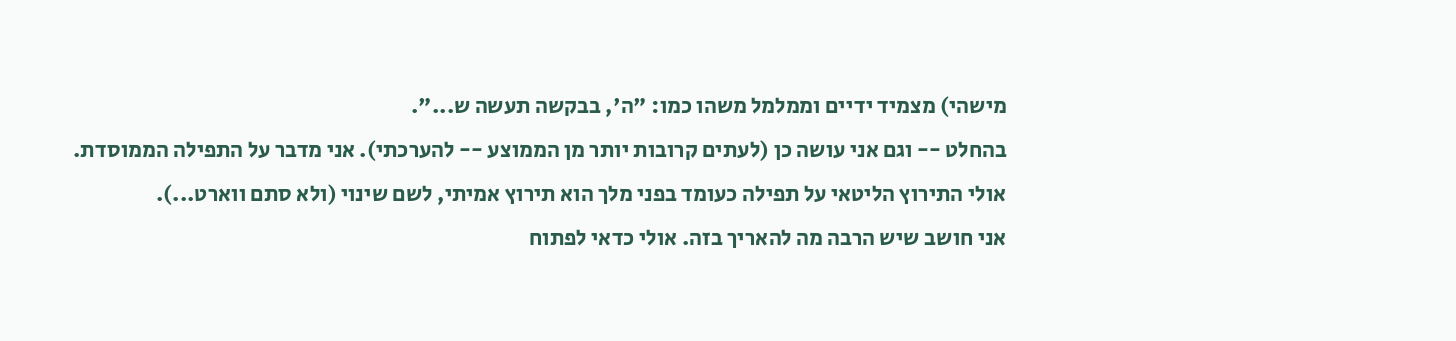מישהי) מצמיד ידיים וממלמל משהו כמו: "ה', בבקשה תעשה ש...".
בהחלט -- וגם אני עושה כן (לעתים קרובות יותר מן הממוצע -- להערכתי). אני מדבר על התפילה הממוסדת.
אולי התירוץ הליטאי על תפילה כעומד בפני מלך הוא תירוץ אמיתי, לשם שינוי (ולא סתם ווארט...).
אני חושב שיש הרבה מה להאריך בזה. אולי כדאי לפתוח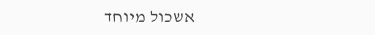אשכול מיוחד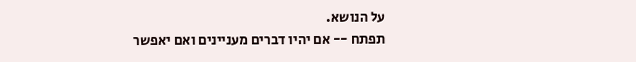על הנושא.
תפתח -- אם יהיו דברים מעניינים ואם יאפשר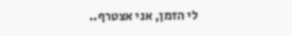לי הזמן, אני אצטרף..